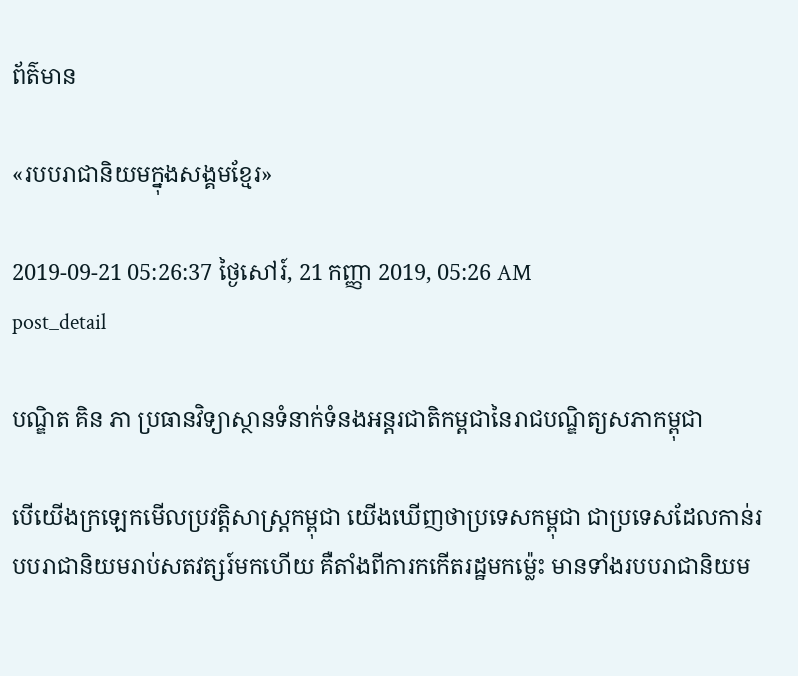ព័ត៌មាន

«របបរាជានិយមក្នុងសង្គមខ្មែរ»

2019-09-21 05:26:37 ថ្ងៃសៅរ៍, 21 កញ្ញា 2019, 05:26 AM
post_detail

បណ្ឌិត គិន ភា ប្រធានវិទ្យាស្ថានទំនាក់ទំនងអន្តរជាតិកម្ពជានៃរាជបណ្ឌិត្យសភាកម្ពុជា

បើយើងក្រឡេកមើលប្រវត្តិសាស្ត្រកម្ពុជា យើងឃើញថាប្រទេសកម្ពុជា ជាប្រទេសដែលកាន់របបរាជានិយមរាប់សតវត្សរ៍មកហើយ គឺតាំងពីការកកើតរដ្ឋមកម៉្លេះ មានទាំងរបបរាជានិយម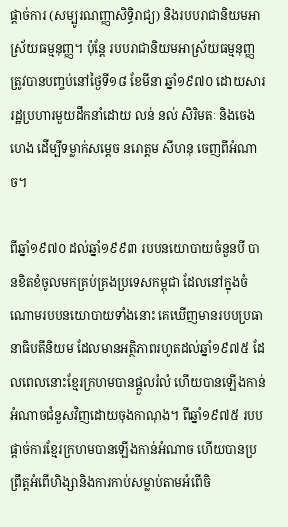ផ្តាច់ការ (សម្បូរណញ្ញាសិទ្ធិរាជ្យ) និងរបបរាជានិយមអាស្រ័យធម្មនុញ្ញ។ ប៉ុន្តែ របបរាជានិយមអាស្រ័យធម្មនុញ្ញ ត្រូវបានបញ្ចប់នៅថ្ងៃទី១៨ ខែមីនា ឆ្នាំ១៩៧០ ដោយសាររដ្ឋប្រហារមួយដឹកនាំដោយ លន់ នល់ សិរិមតៈ និងចេង ហេង ដើម្បីទម្លាក់សម្តេច នរោត្តម សីហនុ ចេញពីអំណាច។

ពីឆ្នាំ១៩៧០ ដល់ឆ្នាំ១៩៩៣ របបនយោបាយចំនួនបី បានខិតខំចូលមកគ្រប់គ្រងប្រទេសកម្ពុជា ដែលនៅក្នុងចំណោមរបបនយោបាយទាំងនោះ គេឃើញមានរបបប្រធានាធិបតីនិយម ដែលមានអត្ថិភាពរហូតដល់ឆ្នាំ១៩៧៥ ដែលពេលនោះខ្មែរក្រហមបានផ្តួលរំលំ ហើយបានឡើងកាន់អំណាចជំនួសវិញដោយចុងកាណុង។ ពីឆ្នាំ១៩៧៥ របបផ្តាច់ការខ្មែរក្រហមបានឡើងកាន់អំណាច ហើយបានប្រព្រឹត្តអំពើហិង្សានិងការកាប់សម្លាប់តាមអំពើចិ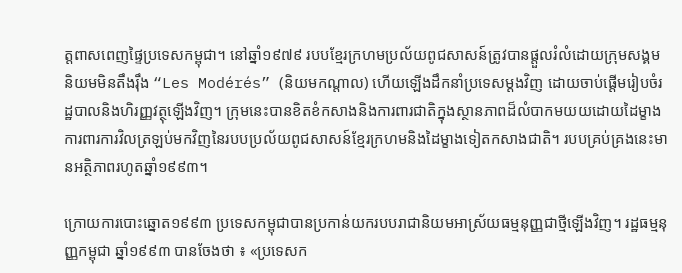ត្តពាសពេញផ្ទៃប្រទេសកម្ពុជា។ នៅឆ្នាំ១៩៧៩ របបខ្មែរក្រហមប្រល័យពូជសាសន៍ត្រូវបានផ្តួលរំលំដោយក្រុមសង្គមនិយមមិនតឹងរ៉ឹង “Les Modérés” (និយមកណ្តាល) ហើយឡើងដឹកនាំប្រទេសម្តងវិញ ដោយចាប់ផ្តើមរៀបចំរដ្ឋបាលនិងហិរញ្ញវត្ថុឡើងវិញ។ ក្រុមនេះបានខិតខំកសាងនិងការពារជាតិក្នុងស្ថានភាពដ៏លំបាកមយយដោយដៃម្ខាងការពារការវិលត្រឡប់មកវិញនៃរបបប្រល័យពូជសាសន៍ខ្មែរក្រហមនិងដៃម្ខាងទៀតកសាងជាតិ។ របបគ្រប់គ្រងនេះមានអត្ថិភាពរហូតឆ្នាំ១៩៩៣។

ក្រោយការបោះឆ្នោត១៩៩៣ ប្រទេសកម្ពុជាបានប្រកាន់យករបបរាជានិយមអាស្រ័យធម្មនុញ្ញជាថ្មីឡើងវិញ។ រដ្ឋធម្មនុញ្ញកម្ពុជា ឆ្នាំ១៩៩៣ បានចែងថា ៖ «ប្រទេសក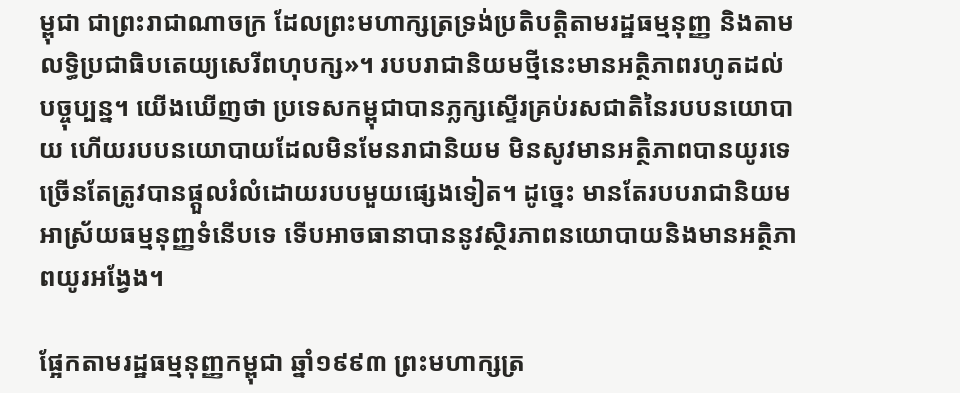ម្ពុជា ជាព្រះរាជាណាចក្រ ដែលព្រះមហាក្សត្រទ្រង់ប្រតិបត្តិតាមរដ្ឋធម្មនុញ្ញ និងតាមលទ្ធិប្រជាធិបតេយ្យសេរីពហុបក្ស»។ របបរាជានិយមថ្មីនេះមានអត្ថិភាពរហូតដល់បច្ចុប្បន្ន។ យើងឃើញថា ប្រទេសកម្ពុជាបានភ្លក្សស្ទើរគ្រប់រសជាតិនៃរបបនយោបាយ ហើយរបបនយោបាយដែលមិនមែនរាជានិយម មិនសូវមានអត្ថិភាពបានយូរទេ ច្រើនតែត្រូវបានផ្តួលរំលំដោយរបបមួយផ្សេងទៀត។ ដូច្នេះ មានតែរបបរាជានិយមអាស្រ័យធម្មនុញ្ញទំនើបទេ ទើបអាចធានាបាននូវស្ថិរភាពនយោបាយនិងមានអត្ថិភាពយូរអង្វែង។

ផ្អែកតាមរដ្ឋធម្មនុញ្ញកម្ពុជា ឆ្នាំ១៩៩៣ ព្រះមហាក្សត្រ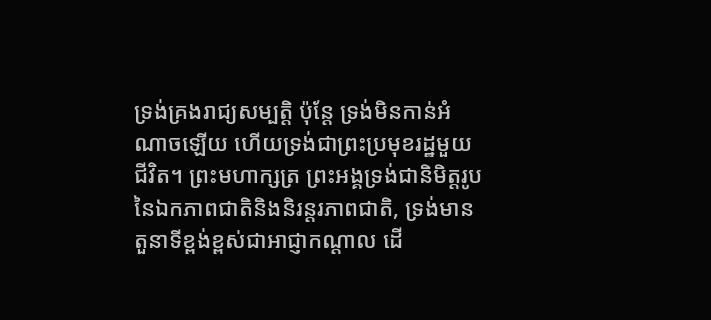ទ្រង់គ្រងរាជ្យសម្បត្តិ ប៉ុន្តែ ទ្រង់មិនកាន់អំណាចឡើយ ហើយទ្រង់ជាព្រះប្រមុខរដ្ឋមួយជីវិត។ ព្រះមហាក្សត្រ ព្រះអង្គទ្រង់ជានិមិត្តរូបនៃឯកភាពជាតិនិងនិរន្តរភាពជាតិ, ទ្រង់មានតួនាទីខ្ពង់ខ្ពស់ជាអាជ្ញាកណ្ដាល ដើ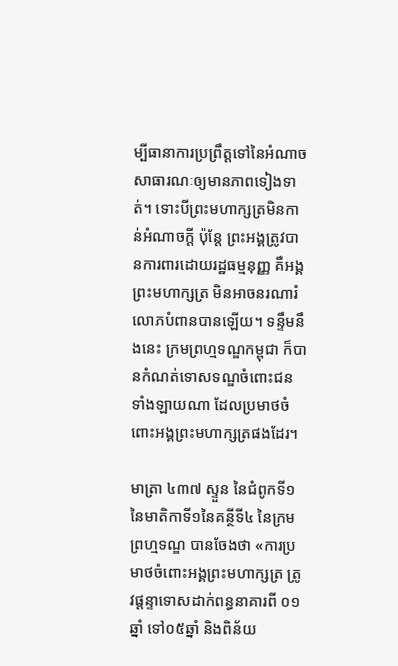ម្បីធានាការប្រព្រឹត្តទៅនៃអំណាចសាធារណៈឲ្យមានភាពទៀងទាត់។ ទោះបីព្រះមហាក្សត្រមិនកាន់អំណាចក្តី ប៉ុន្តែ ព្រះអង្គត្រូវបានការពារដោយរដ្ឋធម្មនុញ្ញ គឺអង្គព្រះមហាក្សត្រ មិនអាចនរណារំលោភបំពានបានឡើយ។ ទន្ទឹមនឹងនេះ ក្រមព្រហ្មទណ្ឌកម្ពុជា ក៏បានកំណត់ទោសទណ្ឌចំពោះជនទាំងឡាយណា ដែលប្រមាថចំពោះអង្គព្រះមហាក្សត្រផងដែរ។

មាត្រា ៤៣៧ ស្ទួន នៃជំពូកទី១ នៃមាតិកាទី១នៃគន្ថីទី៤ នៃក្រមព្រហ្មទណ្ឌ បានចែងថា «ការប្រមាថចំពោះអង្គព្រះមហាក្សត្រ ត្រូវផ្តន្ទាទោសដាក់ពន្ធនាគារពី ០១ឆ្នាំ ទៅ០៥ឆ្នាំ និងពិន័យ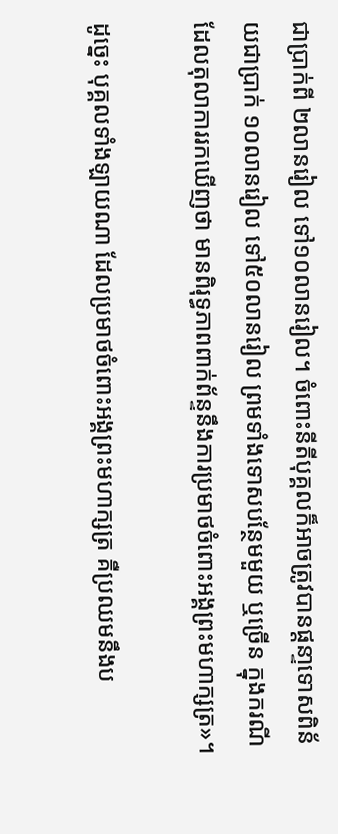ជាប្រាក់ពី ២លានរៀល ទៅ១០លានរៀល។ ចំពោះនីតីបុគ្គលក៏អាចត្រូវបានផ្តនា្ទទោសពិន័យជាប្រាក់ ១០លានរៀល ទៅ៥០លានរៀល ព្រមទាំងទោសបន្ថែមមួយ ឬច្រើន ក្នុងករណីដែលតុលាការរកឃើញថា មានពិរុទ្ធភាពពាក់ព័ន្ទនឹងការប្រមាថចំពោះអង្គព្រះមហាក្សត្រ»។

ដូច្នេះ បុគ្គលទាំងឡាយណា ដែលប្រមាថចំពោះអង្គព្រះមហាក្សត្រ គឺប្រឈមនឹងប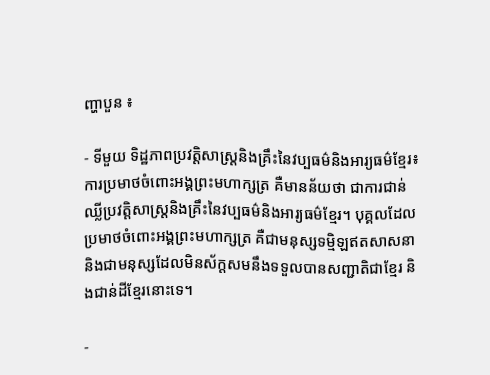ញ្ហាបួន ៖

- ទីមួយ ទិដ្ឋភាពប្រវត្តិសាស្ត្រនិងគ្រឹះនៃវប្បធម៌និងអារ្យធម៌ខ្មែរ៖ ការប្រមាថចំពោះអង្គព្រះមហាក្សត្រ គឺមានន័យថា ជាការជាន់ឈ្លីប្រវត្តិសាស្ត្រនិងគ្រឹះនៃវប្បធម៌និងអារ្យធម៌ខ្មែរ។ បុគ្គលដែលប្រមាថចំពោះអង្គព្រះមហាក្សត្រ គឺជាមនុស្សទម្មិឡឥតសាសនា និងជាមនុស្សដែលមិនស័ក្តសមនឹងទទួលបានសញ្ជាតិជាខ្មែរ និងជាន់ដីខ្មែរនោះទេ។

-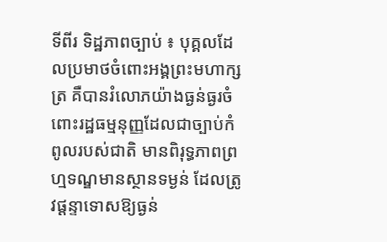ទីពីរ ទិដ្ឋភាពច្បាប់ ៖ បុគ្គលដែលប្រមាថចំពោះអង្គព្រះមហាក្សត្រ គឺបានរំលោភយ៉ាងធ្ងន់ធ្ងរចំពោះរដ្ឋធម្មនុញ្ញដែលជាច្បាប់កំពូលរបស់ជាតិ មានពិរុទ្ធភាពព្រហ្មទណ្ឌមានស្ថានទម្ងន់ ដែលត្រូវផ្តន្ទាទោសឱ្យធ្ងន់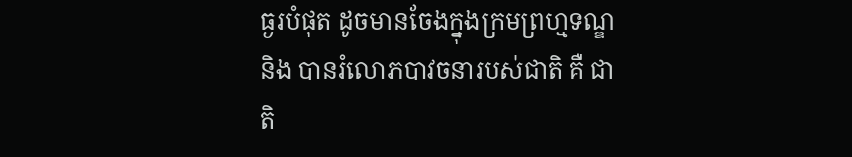ធ្ងរបំផុត ដូចមានចែងក្នុងក្រមព្រហ្មទណ្ឌ និង បានរំលោភបាវចនារបស់ជាតិ គឺ ជាតិ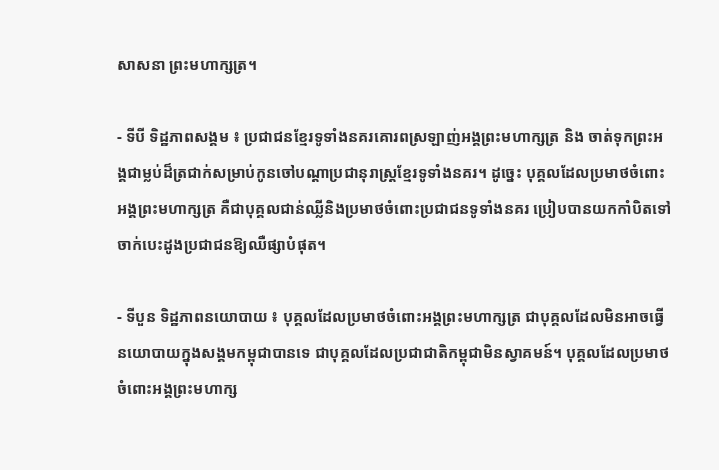សាសនា ព្រះមហាក្សត្រ។

- ទីបី ទិដ្ឋភាពសង្គម ៖ ប្រជាជនខ្មែរទូទាំងនគរគោរពស្រឡាញ់អង្គព្រះមហាក្សត្រ និង ចាត់ទុកព្រះអង្គជាម្លប់ដ៏ត្រជាក់សម្រាប់កូនចៅបណ្តាប្រជានុរាស្ត្រខ្មែរទូទាំងនគរ។ ដូច្នេះ បុគ្គលដែលប្រមាថចំពោះអង្គព្រះមហាក្សត្រ គឺជាបុគ្គលជាន់ឈ្លីនិងប្រមាថចំពោះប្រជាជនទូទាំងនគរ ប្រៀបបានយកកាំបិតទៅចាក់បេះដូងប្រជាជនឱ្យឈឺផ្សាបំផុត។

- ទីបួន ទិដ្ឋភាពនយោបាយ ៖ បុគ្គលដែលប្រមាថចំពោះអង្គព្រះមហាក្សត្រ ជាបុគ្គលដែលមិនអាចធ្វើនយោបាយក្នុងសង្គមកម្ពុជាបានទេ ជាបុគ្គលដែលប្រជាជាតិកម្ពុជាមិនស្វាគមន៍។ បុគ្គលដែលប្រមាថចំពោះអង្គព្រះមហាក្ស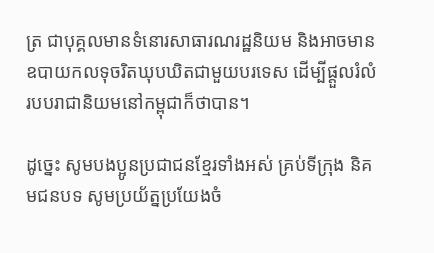ត្រ ជាបុគ្គលមានទំនោរសាធារណរដ្ឋនិយម និងអាចមានឧបាយកលទុចរិតឃុបឃិតជាមួយបរទេស ដើម្បីផ្តួលរំលំរបបរាជានិយមនៅកម្ពុជាក៏ថាបាន។

ដូច្នេះ សូមបងប្អូនប្រជាជនខ្មែរទាំងអស់ គ្រប់ទីក្រុង និគមជនបទ សូមប្រយ័ត្នប្រយែងចំ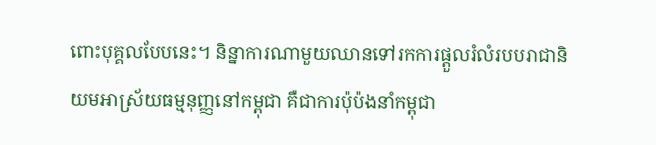ពោះបុគ្គលបែបនេះ។ និន្នាការណាមួយឈានទៅរកការផ្តួលរំលំរបបរាជានិយមអាស្រ័យធម្មនុញ្ញនៅកម្ពុជា គឺជាការប៉ុប៉ងនាំកម្ពុជា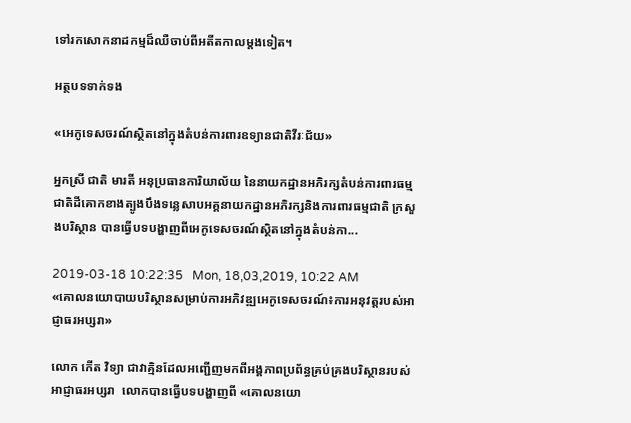ទៅរកសោកនាដកម្មដ៏ឈឺចាប់ពីអតីតកាលម្តងទៀត។

អត្ថបទទាក់ទង

«អេកូទេសចរណ៍ស្ថិតនៅក្នុងតំបន់ការពារឧទ្យានជាតិវីរៈជ័យ»

អ្នកស្រី ជាតិ មារតី អនុប្រធានការិយាល័យ នៃនាយកដ្ឋានអភិរក្សតំបន់ការពារធម្មជាតិដីគោកខាងត្បូងបឹងទន្លេសាបអគ្គនាយកដ្ឋានអភិរក្សនិងការពារធម្មជាតិ ក្រសួងបរិស្ថាន បានធ្វើបទបង្ហាញពីអេកូទេសចរណ៍ស្ថិតនៅក្នុងតំបន់កា...

2019-03-18 10:22:35   Mon, 18,03,2019, 10:22 AM
«គោលនយោបាយបរិស្ថានសម្រាប់ការអភិវឌ្ឍអេកូទេសចរណ៍៖ការអនុវត្តរបស់អាជ្ញាធរអប្សរា»

លោក កើត វិទ្យា ជាវាគ្មិនដែលអញ្ជើញមកពីអង្គភាពប្រព័ន្ធគ្រប់គ្រងបរិស្ថានរបស់អាជ្ញាធរអប្សរា  លោកបានធ្វើបទបង្ហាញពី «គោលនយោ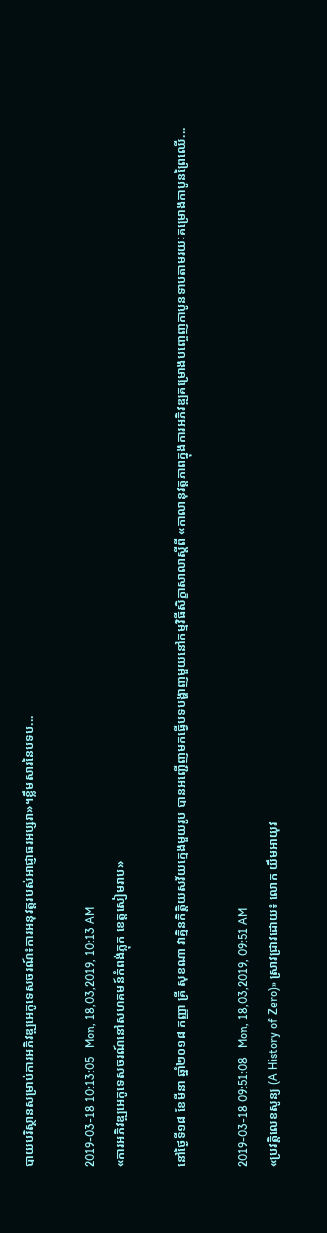បាយបរិស្ថានសម្រាប់ការអភិវឌ្ឍអេកូទេសចរណ៍៖ការអនុវត្តរបស់អាជ្ញាធរអប្សរា»។ខ្លឹមសារនៃបទប...

2019-03-18 10:13:05   Mon, 18,03,2019, 10:13 AM
«ការអភិវឌ្ឍអេកូទេសចរណ៍នៅសហគមន៍កំពង់ភ្លុក ខេត្តសៀមរាប»

នៅថ្ងៃទី១៨ ខែមីនា ឆ្នាំ២០១៨ កញ្ញា គ្រី សុខណា វាគ្មិនកិត្តិយសវ័យក្មេងមួយរូប បានអញ្ជើញមកធ្វើបទបង្ហាញមួយនៅកម្មវិធីសិក្ខាសាលាស្តីពី «កាលានុវត្តភាពក្នុងការអភិវឌ្ឍគម្រោងបញ្ចេញកាបូនទាបតាមរយៈគម្រោងកាបូនព្រៃឈើ...

2019-03-18 09:51:08   Mon, 18,03,2019, 09:51 AM
«ប្រវត្តិលេខសូន្យ (A History of Zero)» ស្រាវជ្រាវដោយ៖ លោក យឹមអាយុវ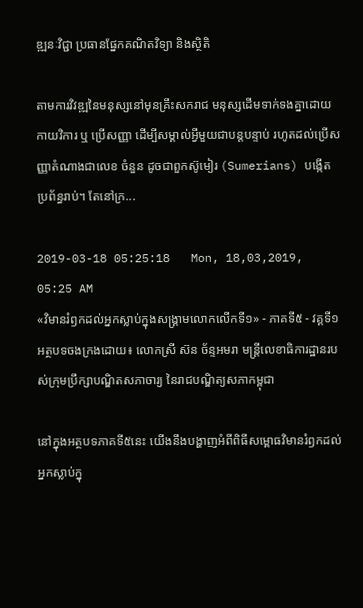ឌ្ឍនៈវិជ្ជា ប្រធានផ្នែកគណិតវិទ្យា និងស្ថិតិ

តាមការវិវឌ្ឍនៃមនុស្សនៅមុនគ្រឹះសករាជ មនុស្សដើមទាក់ទងគ្នាដោយកាយវិការ ឬ ប្រើសញ្ញា ដើម្បីសម្គាល់អ្វីមួយជាបន្តបន្ទាប់ រហូតដល់ប្រើសញ្ញាតំណាងជាលេខ ចំនួន ដូចជាពួកស៊ូមៀរ (Sumerians) បង្កើតប្រព័ន្ធរាប់។ តែនៅក្រ...

2019-03-18 05:25:18   Mon, 18,03,2019, 05:25 AM
«វិមានរំឭកដល់អ្នកស្លាប់ក្នុងសង្គ្រាមលោកលើកទី១» - ភាគទី៥ - វគ្គទី១ អត្ថបទចងក្រងដោយ៖ លោកស្រី ស៊ន ច័ន្ទអមរា មន្ត្រីលេខាធិការដ្ឋានរបស់ក្រុមប្រឹក្សាបណ្ឌិតសភាចារ្យ នៃរាជបណ្ឌិត្យសភាកម្ពុជា

នៅក្នុងអត្ថបទភាគទី៥នេះ យើងនឹងបង្ហាញអំពីពិធីសម្ពោធវិមានរំឭកដល់អ្នកស្លាប់ក្នុ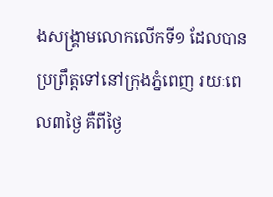ងសង្គ្រាមលោកលើកទី១ ដែលបានប្រព្រឹត្តទៅនៅក្រុងភ្នំពេញ រយៈពេល៣ថ្ងៃ គឺពីថ្ងៃ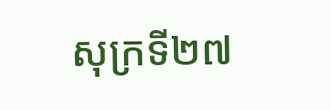សុក្រទី២៧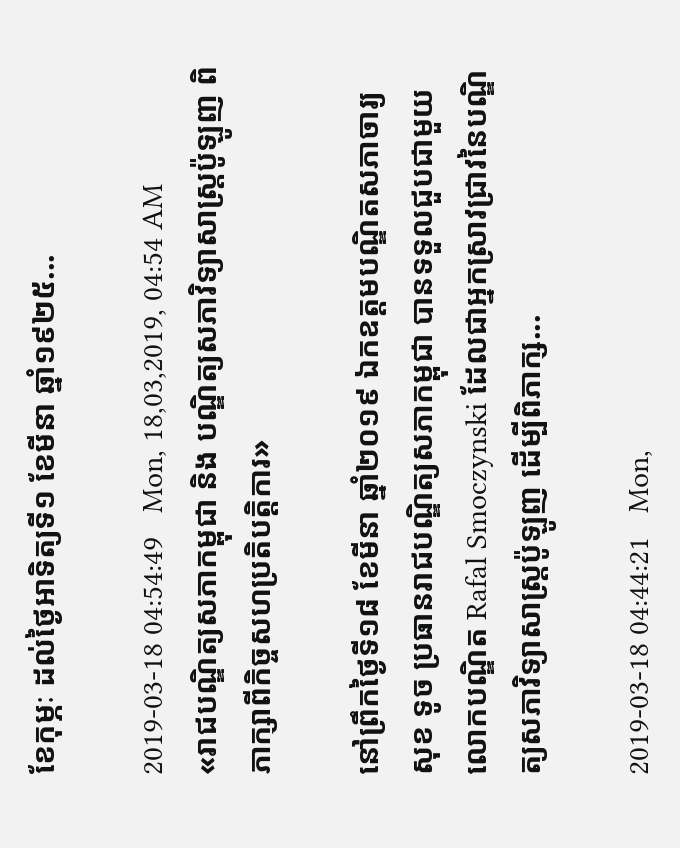ខែកុម្ភៈ ដល់ថ្ងៃអាទិត្យទី១ ខែមីនា ឆ្នាំ១៩២៥...

2019-03-18 04:54:49   Mon, 18,03,2019, 04:54 AM
«រាជបណ្ឌិត្យសភាកម្ពុជា និង បណ្ឌិត្យសភាវិទ្យាសាស្ត្រប៉ូឡូញ ពិភាក្សាពីកិច្ចសហប្រតិបត្តិការ»

នៅព្រឹកថ្ងៃទី១៨ ខែមីនា ឆ្នាំ២០១៩ ឯកឧត្តមបណ្ឌិតសភាចារ្យ សុខ ទូច ប្រធានរាជបណ្ឌិត្យសភាកម្ពុជា បានទទួលជួបជាមួយលោកបណ្ឌិត Rafal Smoczynski ដែលជាអ្នកស្រាវជ្រាវនៃបណ្ឌិត្យសភាវិទ្យាសាស្ត្រប៉ូឡូញ ដើម្បីពិភាក្ស...

2019-03-18 04:44:21   Mon,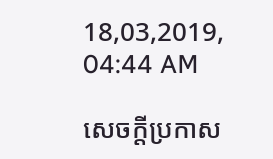18,03,2019, 04:44 AM

សេចក្តីប្រកាស